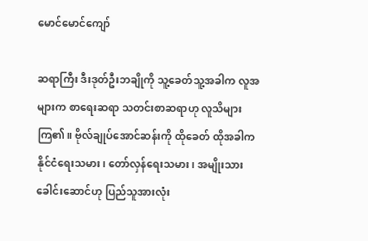မောင်မောင်ကျော်

ဆရာကြီး ဒီးဒုတ်ဦးဘချိုကို သူ့ခေတ်သူ့အခါက လူအများက စာရေးဆရာ သတင်းစာဆရာဟု လူသိများကြ၏။ ဗိုလ်ချုပ်အောင်ဆန်းကို ထိုခေတ် ထိုအခါက နိုင်ငံရေးသမား၊ တော်လှန်ရေးသမား၊ အမျိုးသားခေါင်းဆောင်ဟု ပြည်သူအားလုံး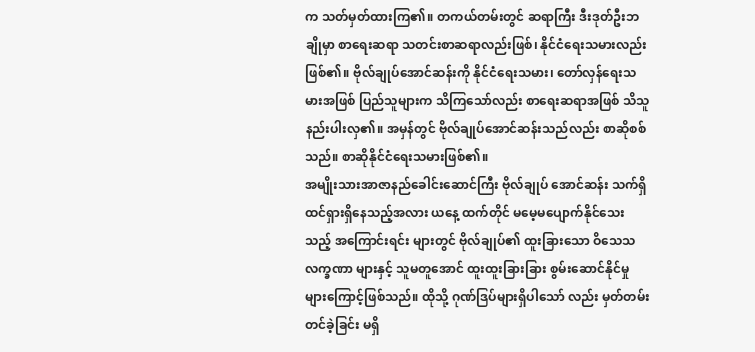က သတ်မှတ်ထားကြ၏။ တကယ်တမ်းတွင် ဆရာကြီး ဒီးဒုတ်ဦးဘချိုမှာ စာရေးဆရာ သတင်းစာဆရာလည်းဖြစ်၊ နိုင်ငံရေးသမားလည်းဖြစ်၏။ ဗိုလ်ချုပ်အောင်ဆန်းကို နိုင်ငံရေးသမား၊ တော်လှန်ရေးသမားအဖြစ် ပြည်သူများက သိကြသော်လည်း စာရေးဆရာအဖြစ် သိသူနည်းပါးလှ၏။ အမှန်တွင် ဗိုလ်ချုပ်အောင်ဆန်းသည်လည်း စာဆိုစစ်သည်။ စာဆိုနိုင်ငံရေးသမားဖြစ်၏။
အမျိုးသားအာဇာနည်ခေါင်းဆောင်ကြီး ဗိုလ်ချုပ် အောင်ဆန်း သက်ရှိထင်ရှားရှိနေသည့်အလား ယနေ့ ထက်တိုင် မမေ့မပျောက်နိုင်သေးသည့် အကြောင်းရင်း များတွင် ဗိုလ်ချုပ်၏ ထူးခြားသော ဝိသေသလက္ခဏာ များနှင့် သူမတူအောင် ထူးထူးခြားခြား စွမ်းဆောင်နိုင်မှုများကြောင့်ဖြစ်သည်။ ထိုသို့ ဂုဏ်ဒြပ်များရှိပါသော် လည်း မှတ်တမ်းတင်ခဲ့ခြင်း မရှိ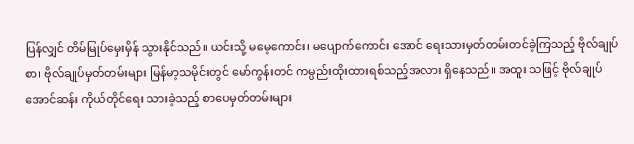ပြန်လျှင် တိမ်မြုပ်မှေးမှိန် သွားနိုင်သည်။ ယင်းသို့ မမေ့ကောင်း၊ မပျောက်ကောင်း အောင် ရေးသားမှတ်တမ်းတင်ခဲ့ကြသည့် ဗိုလ်ချုပ်စာ၊ ဗိုလ်ချုပ်မှတ်တမ်းများ မြန်မာ့သမိုင်းတွင် မော်ကွန်းတင် ကမ္ပည်းထိုးထားရစ်သည့်အလား ရှိနေသည်။ အထူး သဖြင့် ဗိုလ်ချုပ်အောင်ဆန်း ကိုယ်တိုင်ရေး သားခဲ့သည့် စာပေမှတ်တမ်းများ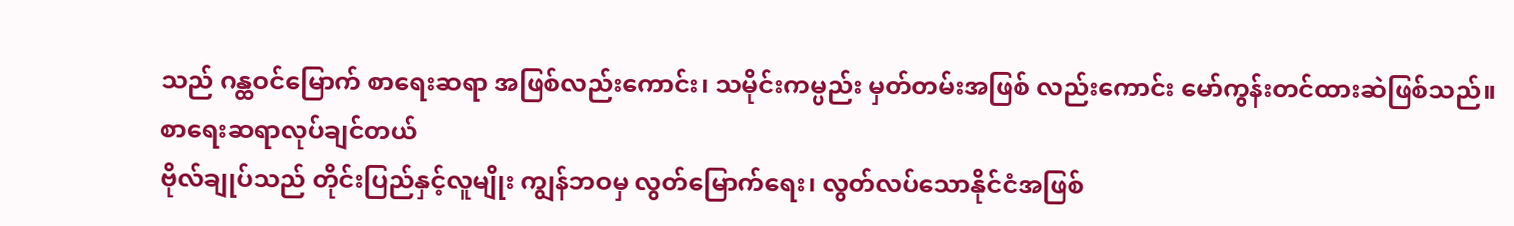သည် ဂန္ထဝင်မြောက် စာရေးဆရာ အဖြစ်လည်းကောင်း၊ သမိုင်းကမ္ပည်း မှတ်တမ်းအဖြစ် လည်းကောင်း မော်ကွန်းတင်ထားဆဲဖြစ်သည်။
စာရေးဆရာလုပ်ချင်တယ်
ဗိုလ်ချုပ်သည် တိုင်းပြည်နှင့်လူမျိုး ကျွန်ဘဝမှ လွတ်မြောက်ရေး၊ လွတ်လပ်သောနိုင်ငံအဖြစ်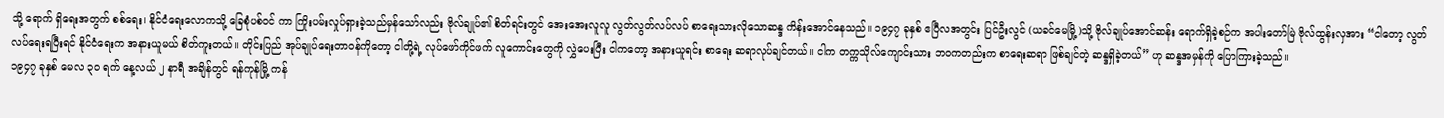သို့ ရောက် ရှိရေးအတွက် စစ်ရေး၊ နိုင်ငံရေးလောကသို့ ခြေစုံပစ်ဝင် ကာ ကြိုးပမ်းလှုပ်ရှားခဲ့သည်မှန်သော်လည်း ဗိုလ်ချုပ်၏ စိတ်ရင်းတွင် အေးအေးလူလူ လွတ်လွတ်လပ်လပ် စာရေးသားလိုသောဆန္ဒ ကိန်းအောင်နေသည်။ ၁၉၄၇ ခုနှစ် ဧပြီလအတွင်း ပြင်ဦးလွင် (ယခင်မေမြို့)သို့ ဗိုလ်ချုပ်အောင်ဆန်း ရောက်ရှိခဲ့စဉ်က အပါးတော်မြဲ ဗိုလ်ထွန်းလှအား “ငါတော့ လွတ်လပ်ရေးရပြီးရင် နိုင်ငံရေးက အနားယူမယ် စိတ်ကူးတယ်။ တိုင်းပြည် အုပ်ချုပ်ရေးတာဝန်ကိုတော့ ငါတို့ရဲ့ လုပ်ဖော်ကိုင်ဖက် လူကောင်းတွေကို လွှဲပေးပြီး ငါကတော့ အနားယူရင်း စာရေး ဆရာလုပ်ချင်တယ်။ ငါက တက္ကသိုလ်ကျောင်းသား ဘဝကတည်းက စာရေးဆရာ ဖြစ်ချင်တဲ့ ဆန္ဒရှိခဲ့တယ်” ဟု ဆန္ဒအမှန်ကို ပြောကြားခဲ့သည်။
၁၉၄၇ ခုနှစ် မေလ ၃၀ ရက် နေ့လယ် ၂ နာရီ အချိန်တွင် ရန်ကုန်မြို့ ကန်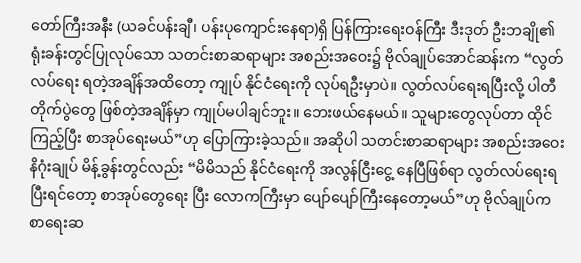တော်ကြီးအနီး (ယခင်ပန်းချီ၊ ပန်းပုကျောင်းနေရာ)ရှိ ပြန်ကြားရေးဝန်ကြီး ဒီးဒုတ် ဦးဘချို၏ ရုံးခန်းတွင်ပြုလုပ်သော သတင်းစာဆရာများ အစည်းအဝေး၌ ဗိုလ်ချုပ်အောင်ဆန်းက “လွတ်လပ်ရေး ရတဲ့အချိန်အထိတော့ ကျုပ် နိုင်ငံရေးကို လုပ်ရဦးမှာပဲ။ လွတ်လပ်ရေးရပြီးလို့ ပါတီတိုက်ပွဲတွေ ဖြစ်တဲ့အချိန်မှာ ကျုပ်မပါချင်ဘူး။ ဘေးဖယ်နေမယ်။ သူများတွေလုပ်တာ ထိုင်ကြည့်ပြီး စာအုပ်ရေးမယ်”ဟု ပြောကြားခဲ့သည်။ အဆိုပါ သတင်းစာဆရာများ အစည်းအဝေး နိဂုံးချုပ် မိန့်ခွန်းတွင်လည်း “မိမိသည် နိုင်ငံရေးကို အလွန်ငြီးငွေ့ နေပြီဖြစ်ရာ လွတ်လပ်ရေးရပြီးရင်တော့ စာအုပ်တွေရေး ပြီး လောကကြီးမှာ ပျော်ပျော်ကြီးနေတော့မယ်”ဟု ဗိုလ်ချုပ်က စာရေးဆ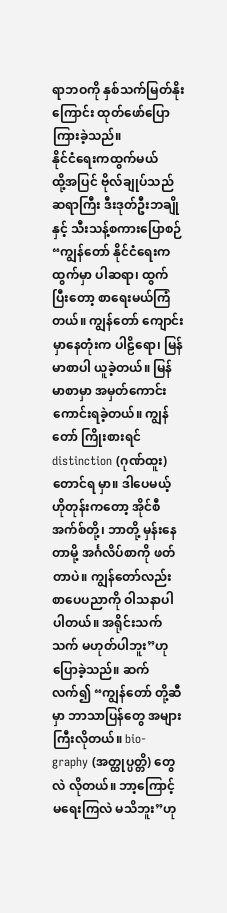ရာဘဝကို နှစ်သက်မြတ်နိုးကြောင်း ထုတ်ဖော်ပြောကြားခဲ့သည်။
နိုင်ငံရေးကထွက်မယ်
ထို့အပြင် ဗိုလ်ချုပ်သည် ဆရာကြီး ဒီးဒုတ်ဦးဘချိုနှင့် သီးသန့်စကားပြောစဉ် “ကျွန်တော် နိုင်ငံရေးက ထွက်မှာ ပါဆရာ၊ ထွက်ပြီးတော့ စာရေးမယ်ကြံတယ်။ ကျွန်တော် ကျောင်းမှာနေတုံးက ပါဠိရော၊ မြန်မာစာပါ ယူခဲ့တယ်။ မြန်မာစာမှာ အမှတ်ကောင်းကောင်းရခဲ့တယ်။ ကျွန်တော် ကြိုးစားရင် distinction (ဂုဏ်ထူး) တောင်ရ မှာ။ ဒါပေမယ့် ဟိုတုန်းကတော့ အိုင်စီအက်စ်တို့၊ ဘာတို့ မှန်းနေတာမို့ အင်္ဂလိပ်စာကို ဖတ်တာပဲ။ ကျွန်တော်လည်း စာပေပညာကို ဝါသနာပါပါတယ်။ အရိုင်းသက်သက် မဟုတ်ပါဘူး”ဟု ပြောခဲ့သည်။ ဆက်လက်၍ “ကျွန်တော် တို့ဆီမှာ ဘာသာပြန်တွေ အများကြီးလိုတယ်။ bio- graphy (အတ္ထုပ္ပတ္တိ) တွေလဲ လိုတယ်။ ဘာ့ကြောင့် မရေးကြလဲ မသိဘူး”ဟု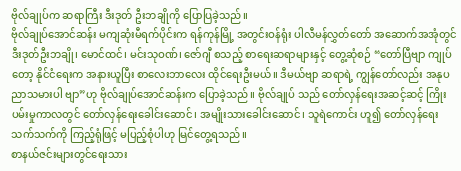ဗိုလ်ချုပ်က ဆရာကြီး ဒီးဒုတ် ဦးဘချိုကို ပြောပြခဲ့သည်။
ဗိုလ်ချုပ်အောင်ဆန်း မကျဆုံးမီရက်ပိုင်းက ရန်ကုန်မြို့ အတွင်းဝန်ရုံး ပါလီမန်လွှတ်တော် အဆောက်အအုံတွင် ဒီးဒုတ်ဦးဘချို၊ မောင်ထင်၊ မင်းသုဝဏ်၊ ဇော်ဂျီ စသည့် စာရေးဆရာများနှင့် တွေ့ဆုံစဉ် “တော်ပြီဗျာ ကျုပ်တော့ နိုင်ငံရေးက အနားယူပြီး စာလေးဘာလေး ထိုင်ရေးဦးမယ်။ ဒီမယ်ဗျာ ဆရာရဲ့ ကျွန်တော်လည်း အနုပညာသမားပါ ဗျာ”ဟု ဗိုလ်ချုပ်အောင်ဆန်းက ပြောခဲ့သည်။ ဗိုလ်ချုပ် သည် တော်လှန်ရေးအဆင့်ဆင့် ကြိုးပမ်းမှုကာလတွင် တော်လှန်ရေးခေါင်းဆောင်၊ အမျိုးသားခေါင်းဆောင်၊ သူရဲကောင်း ဟူ၍ တော်လှန်ရေး သက်သက်ကို ကြည့်ရုံဖြင့် မပြည့်စုံပါဟု မြင်တွေ့ရသည်။
စာနယ်ဇင်းများတွင်ရေးသား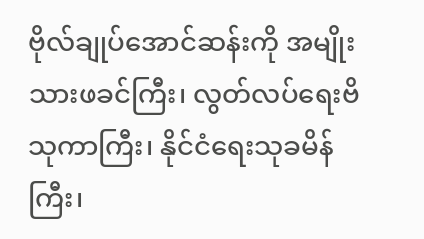ဗိုလ်ချုပ်အောင်ဆန်းကို အမျိုးသားဖခင်ကြီး၊ လွတ်လပ်ရေးဗိသုကာကြီး၊ နိုင်ငံရေးသုခမိန်ကြီး၊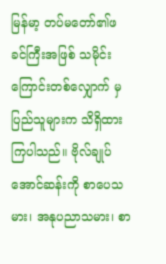မြန်မာ့ တပ်မတော်၏ဖခင်ကြီးအဖြစ် သမိုင်းကြောင်းတစ်လျှောက် မှ ပြည်သူများက သိရှိထားကြပါသည်။ ဗိုလ်ချုပ် အောင်ဆန်းကို စာပေသမား၊ အနုပညာသမား၊ စာ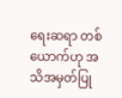ရေးဆရာ တစ်ယောက်ဟု အသိအမှတ်ပြု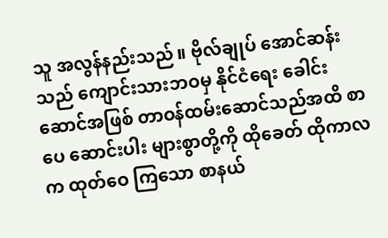သူ အလွန်နည်းသည်။ ဗိုလ်ချုပ် အောင်ဆန်းသည် ကျောင်းသားဘဝမှ နိုင်ငံရေး ခေါင်းဆောင်အဖြစ် တာဝန်ထမ်းဆောင်သည်အထိ စာပေ ဆောင်းပါး များစွာတို့ကို ထိုခေတ် ထိုကာလက ထုတ်ဝေ ကြသော စာနယ်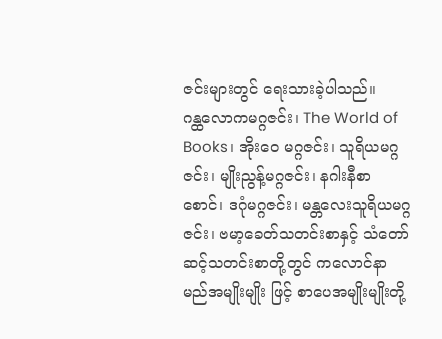ဇင်းများတွင် ရေးသားခဲ့ပါသည်။
ဂန္ထလောကမဂ္ဂဇင်း၊ The World of Books၊ အိုးဝေ မဂ္ဂဇင်း၊ သူရိယမဂ္ဂဇင်း၊ မျိုးညွန့်မဂ္ဂဇင်း၊ နဂါးနီစာစောင်၊ ဒဂုံမဂ္ဂဇင်း၊ မန္တလေးသူရိယမဂ္ဂဇင်း၊ ဗမာ့ခေတ်သတင်းစာနှင့် သံတော်ဆင့်သတင်းစာတို့တွင် ကလောင်နာမည်အမျိုးမျိုး ဖြင့် စာပေအမျိုးမျိုးတို့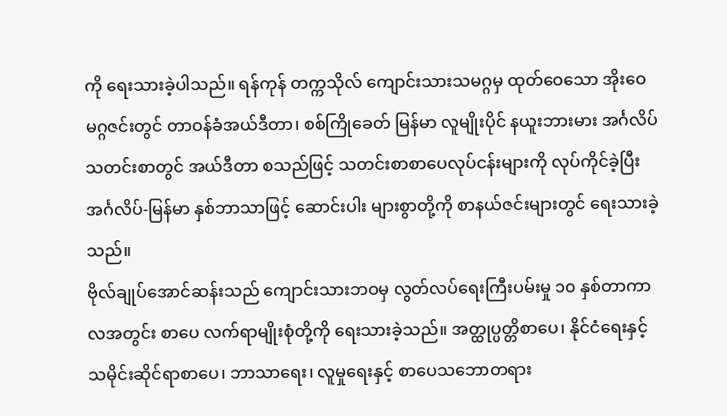ကို ရေးသားခဲ့ပါသည်။ ရန်ကုန် တက္ကသိုလ် ကျောင်းသားသမဂ္ဂမှ ထုတ်ဝေသော အိုးဝေ မဂ္ဂဇင်းတွင် တာဝန်ခံအယ်ဒီတာ၊ စစ်ကြိုခေတ် မြန်မာ လူမျိုးပိုင် နယူးဘားမား အင်္ဂလိပ်သတင်းစာတွင် အယ်ဒီတာ စသည်ဖြင့် သတင်းစာစာပေလုပ်ငန်းများကို လုပ်ကိုင်ခဲ့ပြီး အင်္ဂလိပ်-မြန်မာ နှစ်ဘာသာဖြင့် ဆောင်းပါး များစွာတို့ကို စာနယ်ဇင်းများတွင် ရေးသားခဲ့သည်။
ဗိုလ်ချုပ်အောင်ဆန်းသည် ကျောင်းသားဘဝမှ လွတ်လပ်ရေးကြီးပမ်းမှု ၁၀ နှစ်တာကာလအတွင်း စာပေ လက်ရာမျိုးစုံတို့ကို ရေးသားခဲ့သည်။ အတ္ထုပ္ပတ္တိစာပေ၊ နိုင်ငံရေးနှင့် သမိုင်းဆိုင်ရာစာပေ၊ ဘာသာရေး၊ လူမှုရေးနှင့် စာပေသဘောတရား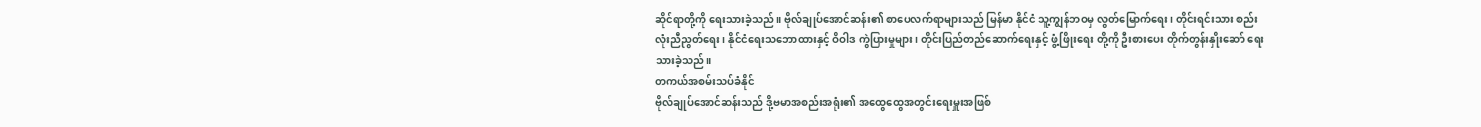ဆိုင်ရာတို့ကို ရေးသားခဲ့သည်။ ဗိုလ်ချုပ်အောင်ဆန်း၏ စာပေလက်ရာများသည် မြန်မာ နိုင်ငံ သူ့ကျွန်ဘဝမှ လွတ်မြောက်ရေး၊ တိုင်းရင်းသား စည်းလုံးညီညွတ်ရေး၊ နိုင်ငံရေးသဘောထားနှင့် ဝိဝါဒ ကွဲပြားမှုများ၊ တိုင်းပြည်တည်ဆောက်ရေးနှင့် ဖွံ့ဖြိုးရေး တို့ကို ဦးစားပေး တိုက်တွန်းနှိုးဆော် ရေးသားခဲ့သည်။
တကယ်အစမ်းသပ်ခံနိုင်
ဗိုလ်ချုပ်အောင်ဆန်းသည် ဒို့ဗမာအစည်းအရုံး၏ အထွေထွေအတွင်းရေးမှူးအဖြစ်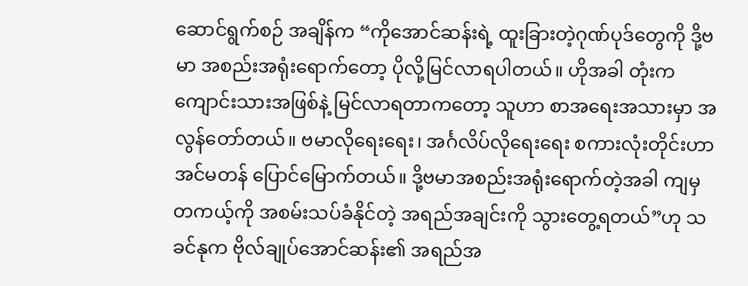ဆောင်ရွက်စဉ် အချိန်က “ကိုအောင်ဆန်းရဲ့ ထူးခြားတဲ့ဂုဏ်ပုဒ်တွေကို ဒို့ဗမာ အစည်းအရုံးရောက်တော့ ပိုလို့မြင်လာရပါတယ်။ ဟိုအခါ တုံးက ကျောင်းသားအဖြစ်နဲ့ မြင်လာရတာကတော့ သူဟာ စာအရေးအသားမှာ အလွန်တော်တယ်။ ဗမာလိုရေးရေး၊ အင်္ဂလိပ်လိုရေးရေး စကားလုံးတိုင်းဟာ အင်မတန် ပြောင်မြောက်တယ်။ ဒို့ဗမာအစည်းအရုံးရောက်တဲ့အခါ ကျမှ တကယ့်ကို အစမ်းသပ်ခံနိုင်တဲ့ အရည်အချင်းကို သွားတွေ့ရတယ်”ဟု သခင်နုက ဗိုလ်ချုပ်အောင်ဆန်း၏ အရည်အ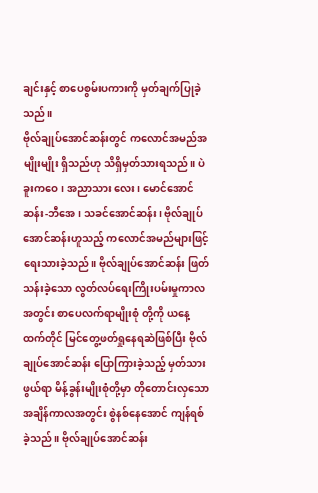ချင်းနှင့် စာပေစွမ်းပကားကို မှတ်ချက်ပြုခဲ့သည်။
ဗိုလ်ချုပ်အောင်ဆန်းတွင် ကလောင်အမည်အမျိုးမျိုး ရှိသည်ဟု သိရှိမှတ်သားရသည်။ ပဲခူးကဝေ၊ အညာသား လေး၊ မောင်အောင်ဆန်း-ဘီအေ၊ သခင်အောင်ဆန်း၊ ဗိုလ်ချုပ်အောင်ဆန်းဟူသည့် ကလောင်အမည်များဖြင့် ရေးသားခဲ့သည်။ ဗိုလ်ချုပ်အောင်ဆန်း ဖြတ်သန်းခဲ့သော လွတ်လပ်ရေးကြိုးပမ်းမှုကာလအတွင်း စာပေလက်ရာမျိုးစုံ တို့ကို ယနေ့ထက်တိုင် မြင်တွေ့ဖတ်ရှုနေရဆဲဖြစ်ပြီး ဗိုလ်ချုပ်အောင်ဆန်း ပြောကြားခဲ့သည့် မှတ်သားဖွယ်ရာ မိန့်ခွန်းမျိုးစုံတို့မှာ တိုတောင်းလှသော အချိန်ကာလအတွင်း စွဲနစ်နေအောင် ကျန်ရစ်ခဲ့သည်။ ဗိုလ်ချုပ်အောင်ဆန်း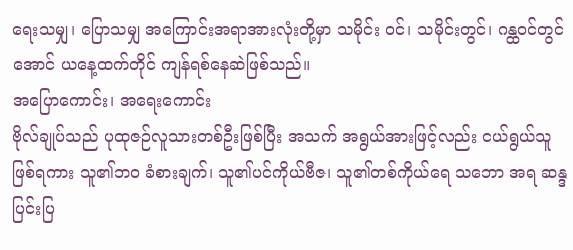ရေးသမျှ၊ ပြောသမျှ အကြောင်းအရာအားလုံးတို့မှာ သမိုင်း ဝင်၊ သမိုင်းတွင်၊ ဂန္ထဝင်တွင်အောင် ယနေ့ထက်တိုင် ကျန်ရစ်နေဆဲဖြစ်သည်။
အပြောကောင်း၊ အရေးကောင်း
ဗိုလ်ချုပ်သည် ပုထုဇဉ်လူသားတစ်ဦးဖြစ်ပြီး အသက် အရွယ်အားဖြင့်လည်း ငယ်ရွယ်သူဖြစ်ရကား သူ၏ဘဝ ခံစားချက်၊ သူ၏ပင်ကိုယ်ဗီဇ၊ သူ၏တစ်ကိုယ်ရေ သဘော အရ ဆန္ဒပြင်းပြ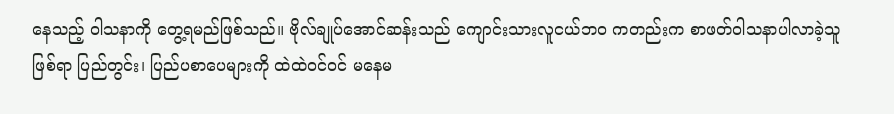နေသည့် ဝါသနာကို တွေ့ရမည်ဖြစ်သည်။ ဗိုလ်ချုပ်အောင်ဆန်းသည် ကျောင်းသားလူငယ်ဘဝ ကတည်းက စာဖတ်ဝါသနာပါလာခဲ့သူဖြစ်ရာ ပြည်တွင်း၊ ပြည်ပစာပေများကို ထဲထဲဝင်ဝင် မနေမ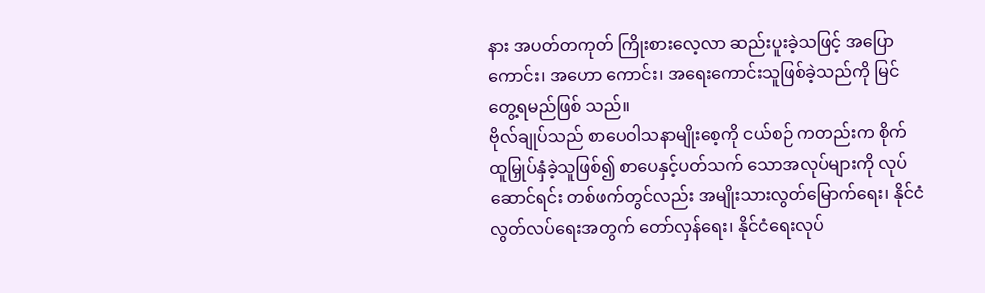နား အပတ်တကုတ် ကြိုးစားလေ့လာ ဆည်းပူးခဲ့သဖြင့် အပြောကောင်း၊ အဟော ကောင်း၊ အရေးကောင်းသူဖြစ်ခဲ့သည်ကို မြင်တွေ့ရမည်ဖြစ် သည်။
ဗိုလ်ချုပ်သည် စာပေဝါသနာမျိုးစေ့ကို ငယ်စဉ် ကတည်းက စိုက်ထူမြှုပ်နှံခဲ့သူဖြစ်၍ စာပေနှင့်ပတ်သက် သောအလုပ်များကို လုပ်ဆောင်ရင်း တစ်ဖက်တွင်လည်း အမျိုးသားလွတ်မြောက်ရေး၊ နိုင်ငံလွတ်လပ်ရေးအတွက် တော်လှန်ရေး၊ နိုင်ငံရေးလုပ်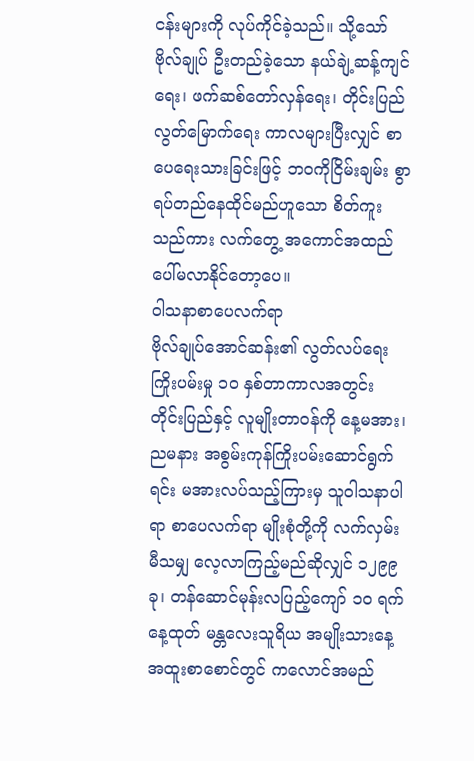ငန်းများကို လုပ်ကိုင်ခဲ့သည်။ သို့သော် ဗိုလ်ချုပ် ဦးတည်ခဲ့သော နယ်ချဲ့ဆန့်ကျင်ရေး၊ ဖက်ဆစ်တော်လှန်ရေး၊ တိုင်းပြည်လွတ်မြောက်ရေး ကာလများပြီးလျှင် စာပေရေးသားခြင်းဖြင့် ဘဝကိုငြိမ်းချမ်း စွာ ရပ်တည်နေထိုင်မည်ဟူသော စိတ်ကူးသည်ကား လက်တွေ့ အကောင်အထည် ပေါ်မလာနိုင်တော့ပေ။
ဝါသနာစာပေလက်ရာ
ဗိုလ်ချုပ်အောင်ဆန်း၏ လွတ်လပ်ရေးကြိုးပမ်းမှု ၁၀ နှစ်တာကာလအတွင်း တိုင်းပြည်နှင့် လူမျိုးတာဝန်ကို နေ့မအား၊ ညမနား အစွမ်းကုန်ကြိုးပမ်းဆောင်ရွက်ရင်း မအားလပ်သည့်ကြားမှ သူဝါသနာပါရာ စာပေလက်ရာ မျိုးစုံတို့ကို လက်လှမ်းမီသမျှ လေ့လာကြည့်မည်ဆိုလျှင် ၁၂၉၉ ခု၊ တန်ဆောင်မုန်းလပြည့်ကျော် ၁၀ ရက် နေ့ထုတ် မန္တလေးသူရိယ အမျိုးသားနေ့ အထူးစာစောင်တွင် ကလောင်အမည်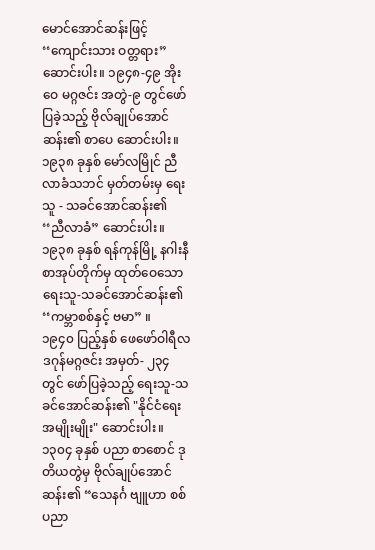မောင်အောင်ဆန်းဖြင့် ‘‘ကျောင်းသား ဝတ္တရား” ဆောင်းပါး။ ၁၉၄၈-၄၉ အိုးဝေ မဂ္ဂဇင်း အတွဲ-၉ တွင်ဖော်ပြခဲ့သည့် ဗိုလ်ချုပ်အောင်ဆန်း၏ စာပေ ဆောင်းပါး။ ၁၉၃၈ ခုနှစ် မော်လမြိုင် ညီလာခံသဘင် မှတ်တမ်းမှ ရေးသူ - သခင်အောင်ဆန်း၏ ‘‘ညီလာခံ” ဆောင်းပါး။ ၁၉၃၈ ခုနှစ် ရန်ကုန်မြို့ နဂါးနီ စာအုပ်တိုက်မှ ထုတ်ဝေသော ရေးသူ-သခင်အောင်ဆန်း၏ ‘‘ကမ္ဘာစစ်နှင့် ဗမာ” ။
၁၉၄၀ ပြည့်နှစ် ဖေဖော်ဝါရီလ ဒဂုန်မဂ္ဂဇင်း အမှတ်- ၂၃၄ တွင် ဖော်ပြခဲ့သည့် ရေးသူ-သခင်အောင်ဆန်း၏ "နိုင်ငံရေးအမျိုးမျိုး" ဆောင်းပါး။ ၁၃၀၄ ခုနှစ် ပညာ စာစောင် ဒုတိယတွဲမှ ဗိုလ်ချုပ်အောင်ဆန်း၏ “သေနင်္ဂ ဗျူဟာ စစ်ပညာ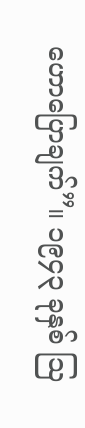ဟောပြောချက်”။ ၁၉၄၃ ခုနှစ် ဩ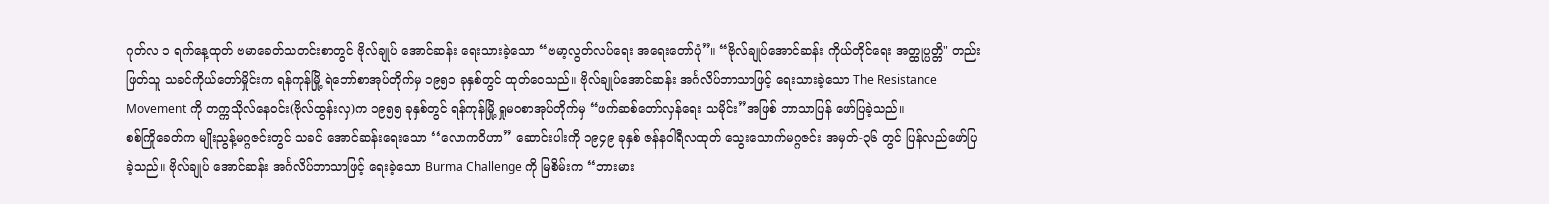ဂုတ်လ ၁ ရက်နေ့ထုတ် ဗမာခေတ်သတင်းစာတွင် ဗိုလ်ချုပ် အောင်ဆန်း ရေးသားခဲ့သော “ဗမာ့လွတ်လပ်ရေး အရေးတော်ပုံ”။ “ဗိုလ်ချုပ်အောင်ဆန်း ကိုယ်တိုင်ရေး အတ္ထုပ္ပတ္တိ" တည်းဖြတ်သူ သခင်ကိုယ်တော်မှိုင်းက ရန်ကုန်မြို့ ရဲဘော်စာအုပ်တိုက်မှ ၁၉၅၁ ခုနှစ်တွင် ထုတ်ဝေသည်။ ဗိုလ်ချုပ်အောင်ဆန်း အင်္ဂလိပ်ဘာသာဖြင့် ရေးသားခဲ့သော The Resistance Movement ကို တက္ကသိုလ်နေဝင်း(ဗိုလ်ထွန်းလှ)က ၁၉၅၅ ခုနှစ်တွင် ရန်ကုန်မြို့ ရှုမဝစာအုပ်တိုက်မှ “ဖက်ဆစ်တော်လှန်ရေး သမိုင်း”အဖြစ် ဘာသာပြန် ဖော်ပြခဲ့သည်။
စစ်ကြိုခေတ်က မျိုးညွန့်မဂ္ဂဇင်းတွင် သခင် အောင်ဆန်းရေးသော ‘‘လောကဝိဟာ” ဆောင်းပါးကို ၁၉၄၉ ခုနှစ် ဇန်နဝါရီလထုတ် သွေးသောက်မဂ္ဂဇင်း အမှတ်-၃၆ တွင် ပြန်လည်ဖော်ပြခဲ့သည်။ ဗိုလ်ချုပ် အောင်ဆန်း အင်္ဂလိပ်ဘာသာဖြင့် ရေးခဲ့သော Burma Challenge ကို မြစိမ်းက ‘‘ဘားမား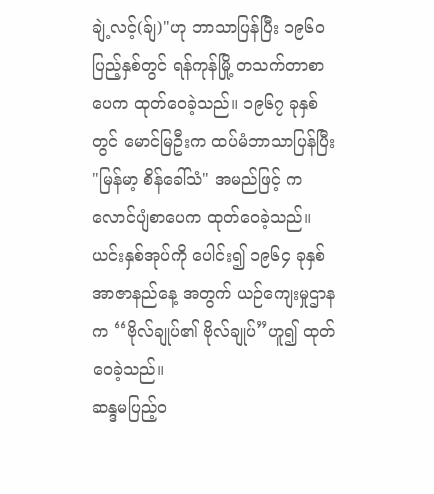ချဲ့လင့်(ခ်ျ)"ဟု ဘာသာပြန်ပြီး ၁၉၆၀ ပြည့်နှစ်တွင် ရန်ကုန်မြို့ တသက်တာစာပေက ထုတ်ဝေခဲ့သည်။ ၁၉၆၇ ခုနှစ်တွင် မောင်မြဦးက ထပ်မံဘာသာပြန်ပြီး "မြန်မာ့ စိန်ခေါ်သံ" အမည်ဖြင့် ကလောင်ပျံစာပေက ထုတ်ဝေခဲ့သည်။ ယင်းနှစ်အုပ်ကို ပေါင်း၍ ၁၉၆၄ ခုနှစ် အာဇာနည်နေ့ အတွက် ယဉ်ကျေးမှုဌာနက ‘‘ဗိုလ်ချုပ်၏ ဗိုလ်ချုပ်”ဟူ၍ ထုတ်ဝေခဲ့သည်။
ဆန္ဒမပြည့်ဝ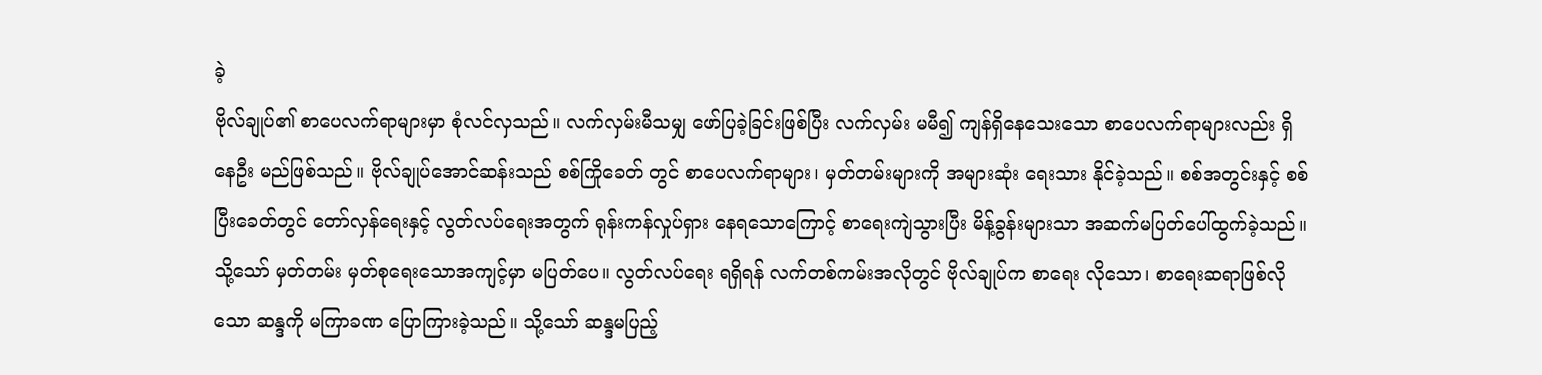ခဲ့
ဗိုလ်ချုပ်၏ စာပေလက်ရာများမှာ စုံလင်လှသည်။ လက်လှမ်းမီသမျှ ဖော်ပြခဲ့ခြင်းဖြစ်ပြီး လက်လှမ်း မမီ၍ ကျန်ရှိနေသေးသော စာပေလက်ရာများလည်း ရှိနေဦး မည်ဖြစ်သည်။ ဗိုလ်ချုပ်အောင်ဆန်းသည် စစ်ကြိုခေတ် တွင် စာပေလက်ရာများ၊ မှတ်တမ်းများကို အများဆုံး ရေးသား နိုင်ခဲ့သည်။ စစ်အတွင်းနှင့် စစ်ပြီးခေတ်တွင် တော်လှန်ရေးနှင့် လွတ်လပ်ရေးအတွက် ရုန်းကန်လှုပ်ရှား နေရသောကြောင့် စာရေးကျဲသွားပြီး မိန့်ခွန်းများသာ အဆက်မပြတ်ပေါ်ထွက်ခဲ့သည်။ သို့သော် မှတ်တမ်း မှတ်စုရေးသောအကျင့်မှာ မပြတ်ပေ။ လွတ်လပ်ရေး ရရှိရန် လက်တစ်ကမ်းအလိုတွင် ဗိုလ်ချုပ်က စာရေး လိုသော၊ စာရေးဆရာဖြစ်လိုသော ဆန္ဒကို မကြာခဏ ပြောကြားခဲ့သည်။ သို့သော် ဆန္ဒမပြည့်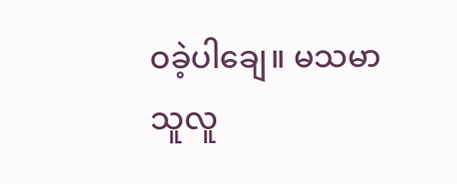ဝခဲ့ပါချေ။ မသမာသူလူ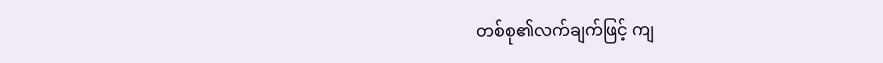တစ်စု၏လက်ချက်ဖြင့် ကျ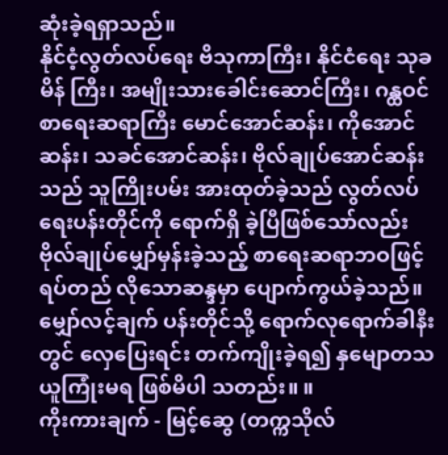ဆုံးခဲ့ရရှာသည်။
နိုင်ငံ့လွတ်လပ်ရေး ဗိသုကာကြီး၊ နိုင်ငံရေး သုခမိန် ကြီး၊ အမျိုးသားခေါင်းဆောင်ကြီး၊ ဂန္ထဝင်စာရေးဆရာကြီး မောင်အောင်ဆန်း၊ ကိုအောင်ဆန်း၊ သခင်အောင်ဆန်း၊ ဗိုလ်ချုပ်အောင်ဆန်းသည် သူကြိုးပမ်း အားထုတ်ခဲ့သည် လွတ်လပ်ရေးပန်းတိုင်ကို ရောက်ရှိ ခဲ့ပြီဖြစ်သော်လည်း ဗိုလ်ချုပ်မျှော်မှန်းခဲ့သည့် စာရေးဆရာဘဝဖြင့် ရပ်တည် လိုသောဆန္ဒမှာ ပျောက်ကွယ်ခဲ့သည်။ မျှော်လင့်ချက် ပန်းတိုင်သို့ ရောက်လုရောက်ခါနီးတွင် လှေပြေးရင်း တက်ကျိုးခဲ့ရ၍ နှမျောတသ ယူကြုံးမရ ဖြစ်မိပါ သတည်း။ ။
ကိုးကားချက် - မြင့်ဆွေ (တက္ကသိုလ်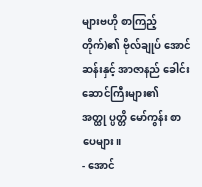များဗဟို စာကြည့်တိုက်)၏ ဗိုလ်ချုပ် အောင်ဆန်းနှင့် အာဇာနည် ခေါင်းဆောင်ကြီးများ၏ အတ္ထု ပ္ပတ္တိ မော်ကွန်း စာပေများ။
- အောင်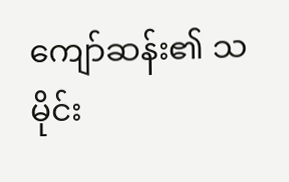ကျော်ဆန်း၏ သမိုင်း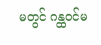မတွင် ဂန္ထဝင်မ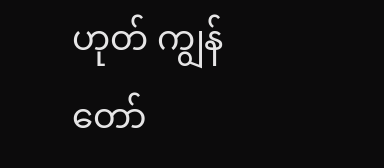ဟုတ် ကျွန်တော်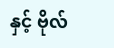နှင့် ဗိုလ်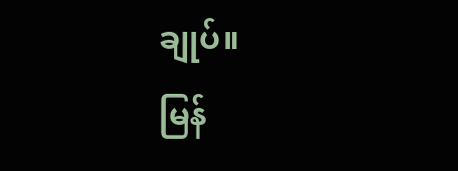ချုပ်။
မြန်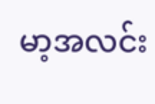မာ့အလင်း